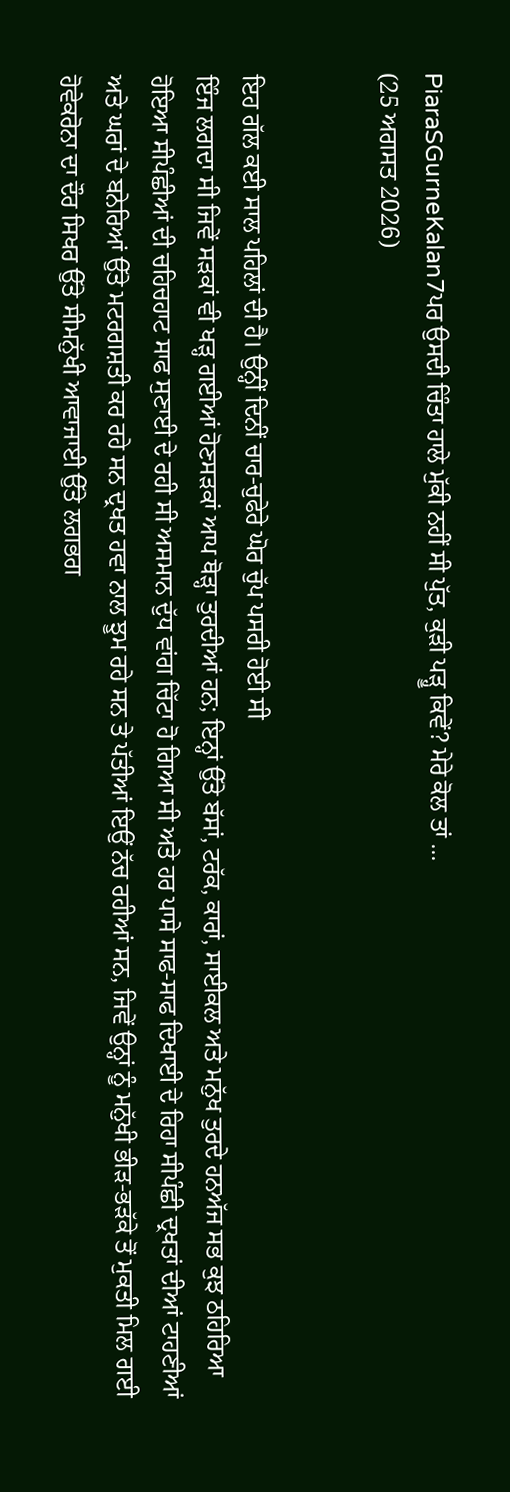PiaraSGurneKalan7ਪਰ ਉਸਦੀ ਚਿੰਤਾ ਹਾਲੇ ਮੁੱਕੀ ਨਹੀਂ ਸੀ ਪੁੱਤ, ਕੁੜੀ ਪੜ੍ਹੂ ਕਿਵੇਂ? ਮੇਰੇ ਕੋਲ ਤਾਂ ...
(25 ਅਗਸਤ 2026)


ਇਹ ਗੱਲ ਕਈ ਸਾਲ ਪਹਿਲਾਂ ਦੀ ਹੈ। ਉਨ੍ਹੀਂ ਦਿਨੀਂ ਚਾਰ-ਚੁਫੇਰੇ ਘੋਰ ਚੁੱਪ ਪਸਰੀ ਹੋਈ ਸੀ
ਇੰਜ ਲਗਦਾ ਸੀ ਜਿਵੇਂ ਸੜਕਾਂ ਵੀ ਖੜ੍ਹ ਗਈਆਂ ਹੋਣਸੜਕਾਂ ਆਪ ਥੋੜ੍ਹਾ ਤੁਰਦੀਆਂ ਹਨ; ਇਨ੍ਹਾਂ ਉੱਤੇ ਬੱਸਾਂ, ਟਰੱਕ, ਕਾਰਾਂ, ਸਾਈਕਲ ਅਤੇ ਮਨੁੱਖ ਤੁਰਦੇ ਹਨਅੱਜ ਸਭ ਕੁਝ ਠਹਿਰਿਆ ਹੋਇਆ ਸੀਪੰਛੀਆਂ ਦੀ ਚਹਿਚਹਾਟ ਸਾਫ ਸੁਣਾਈ ਦੇ ਰਹੀ ਸੀ ਅਸਮਾਨ ਦੁੱਧ ਵਾਂਗ ਚਿੱਟਾ ਹੋ ਗਿਆ ਸੀ ਅਤੇ ਹਰ ਪਾਸੇ ਸਾਫ-ਸਾਫ ਦਿਖਾਈ ਦੇ ਰਿਹਾ ਸੀਪੰਛੀ ਦ੍ਰਖਤਾਂ ਦੀਆਂ ਟਾਹਣੀਆਂ ਅਤੇ ਘਰਾਂ ਦੇ ਬਨੇਰਿਆਂ ਉੱਤੇ ਮਟਰਗਸ਼ਤੀ ਕਰ ਰਹੇ ਸਨ ਦ੍ਰਖਤ ਹਵਾ ਨਾਲ ਝੂਮ ਰਹੇ ਸਨ ਤੇ ਪੱਤੀਆਂ ਇਉਂ ਨੱਚ ਰਹੀਆਂ ਸਨ, ਜਿਵੇਂ ਉਨ੍ਹਾਂ ਨੂੰ ਮਨੁੱਖੀ ਭੀੜ-ਭੜੱਕੇ ਤੋਂ ਮੁਕਤੀ ਮਿਲ ਗਈ ਹੋਵੇਕਰੋਨਾ ਦਾ ਦੌਰ ਸਿਖਰ ਉੱਤੇ ਸੀਮਨੁੱਖੀ ਆਵਾਜਾਈ ਉੱਤੇ ਲਗਭਗ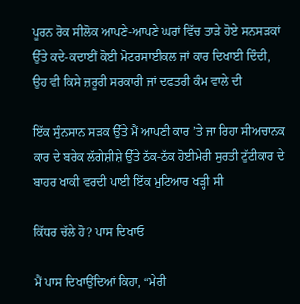ਪੂਰਨ ਰੋਕ ਸੀਲੋਕ ਆਪਣੇ-ਆਪਣੇ ਘਰਾਂ ਵਿੱਚ ਤਾੜੇ ਹੋਏ ਸਨਸੜਕਾਂ ਉੱਤੇ ਕਦੇ-ਕਦਾਈਂ ਕੋਈ ਮੋਟਰਸਾਈਕਲ ਜਾਂ ਕਾਰ ਦਿਖਾਈ ਦਿੰਦੀ, ਉਹ ਵੀ ਕਿਸੇ ਜ਼ਰੂਰੀ ਸਰਕਾਰੀ ਜਾਂ ਦਫਤਰੀ ਕੰਮ ਵਾਲੇ ਦੀ

ਇੱਕ ਸੁੰਨਸਾਨ ਸੜਕ ਉੱਤੇ ਮੈਂ ਆਪਣੀ ਕਾਰ ’ਤੇ ਜਾ ਰਿਹਾ ਸੀਅਚਾਨਕ ਕਾਰ ਦੇ ਬਰੇਕ ਲੱਗੇਸ਼ੀਸ਼ੇ ਉੱਤੇ ਠੱਕ-ਠੱਕ ਹੋਈਮੇਰੀ ਸੁਰਤੀ ਟੁੱਟੀਕਾਰ ਦੇ ਬਾਹਰ ਖਾਕੀ ਵਰਦੀ ਪਾਈ ਇੱਕ ਮੁਟਿਆਰ ਖੜ੍ਹੀ ਸੀ

ਕਿੱਧਰ ਚੱਲੇ ਹੋ? ਪਾਸ ਦਿਖਾਓ

ਮੈਂ ਪਾਸ ਦਿਖਾਉਂਦਿਆਂ ਕਿਹਾ, “ਮੇਰੀ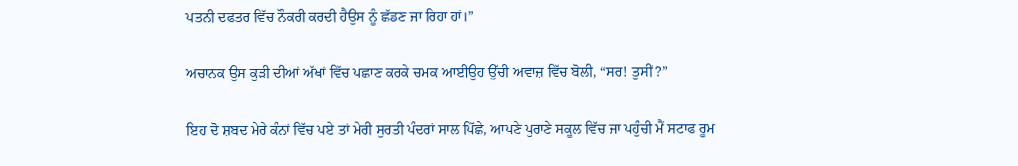ਪਤਨੀ ਦਫਤਰ ਵਿੱਚ ਨੌਕਰੀ ਕਰਦੀ ਹੈਉਸ ਨੂੰ ਛੱਡਣ ਜਾ ਰਿਹਾ ਹਾਂ।”

ਅਚਾਨਕ ਉਸ ਕੁੜੀ ਦੀਆਂ ਅੱਖਾਂ ਵਿੱਚ ਪਛਾਣ ਕਰਕੇ ਚਮਕ ਆਈਉਹ ਉੱਚੀ ਅਵਾਜ਼ ਵਿੱਚ ਬੋਲੀ, “ਸਰ! ਤੁਸੀਂ?”

ਇਹ ਦੋ ਸ਼ਬਦ ਮੇਰੇ ਕੰਨਾਂ ਵਿੱਚ ਪਏ ਤਾਂ ਮੇਰੀ ਸੁਰਤੀ ਪੰਦਰਾਂ ਸਾਲ ਪਿੱਛੇ, ਆਪਣੇ ਪੁਰਾਣੇ ਸਕੂਲ ਵਿੱਚ ਜਾ ਪਹੁੰਚੀ ਮੈਂ ਸਟਾਫ ਰੂਮ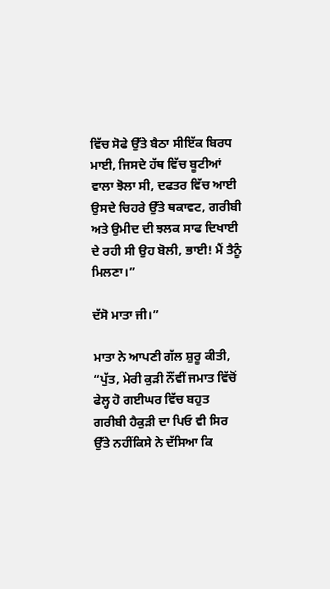ਵਿੱਚ ਸੋਫੇ ਉੱਤੇ ਬੈਠਾ ਸੀਇੱਕ ਬਿਰਧ ਮਾਈ, ਜਿਸਦੇ ਹੱਥ ਵਿੱਚ ਬੂਟੀਆਂ ਵਾਲਾ ਝੋਲਾ ਸੀ, ਦਫਤਰ ਵਿੱਚ ਆਈ ਉਸਦੇ ਚਿਹਰੇ ਉੱਤੇ ਥਕਾਵਟ, ਗਰੀਬੀ ਅਤੇ ਉਮੀਦ ਦੀ ਝਲਕ ਸਾਫ ਦਿਖਾਈ ਦੇ ਰਹੀ ਸੀ ਉਹ ਬੋਲੀ, ਭਾਈ! ਮੈਂ ਤੈਨੂੰ ਮਿਲਣਾ।”

ਦੱਸੋ ਮਾਤਾ ਜੀ।”

ਮਾਤਾ ਨੇ ਆਪਣੀ ਗੱਲ ਸ਼ੁਰੂ ਕੀਤੀ, “ਪੁੱਤ, ਮੇਰੀ ਕੁੜੀ ਨੌਂਵੀਂ ਜਮਾਤ ਵਿੱਚੋਂ ਫੇਲ੍ਹ ਹੋ ਗਈਘਰ ਵਿੱਚ ਬਹੁਤ ਗਰੀਬੀ ਹੈਕੁੜੀ ਦਾ ਪਿਓ ਵੀ ਸਿਰ ਉੱਤੇ ਨਹੀਂਕਿਸੇ ਨੇ ਦੱਸਿਆ ਕਿ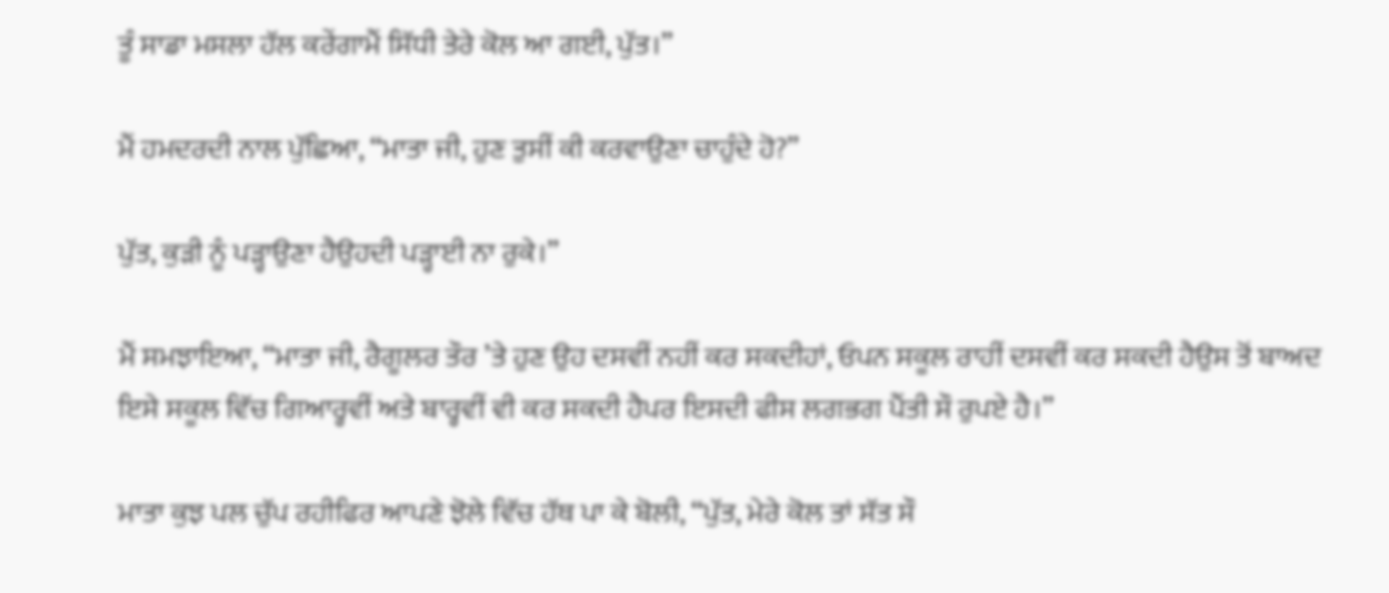ਤੂੰ ਸਾਡਾ ਮਸਲਾ ਹੱਲ ਕਰੇਂਗਾਮੈਂ ਸਿੱਧੀ ਤੇਰੇ ਕੋਲ ਆ ਗਈ, ਪੁੱਤ।”

ਮੈਂ ਹਮਦਰਦੀ ਨਾਲ ਪੁੱਛਿਆ, “ਮਾਤਾ ਜੀ, ਹੁਣ ਤੁਸੀਂ ਕੀ ਕਰਵਾਉਣਾ ਚਾਹੁੰਦੇ ਹੋ?”

ਪੁੱਤ, ਕੁੜੀ ਨੂੰ ਪੜ੍ਹਾਉਣਾ ਹੈਉਹਦੀ ਪੜ੍ਹਾਈ ਨਾ ਰੁਕੇ।”

ਮੈਂ ਸਮਝਾਇਆ, “ਮਾਤਾ ਜੀ, ਰੈਗੂਲਰ ਤੌਰ ’ਤੇ ਹੁਣ ਉਹ ਦਸਵੀਂ ਨਹੀਂ ਕਰ ਸਕਦੀਹਾਂ, ਓਪਨ ਸਕੂਲ ਰਾਹੀਂ ਦਸਵੀਂ ਕਰ ਸਕਦੀ ਹੈਉਸ ਤੋਂ ਬਾਅਦ ਇਸੇ ਸਕੂਲ ਵਿੱਚ ਗਿਆਰ੍ਹਵੀਂ ਅਤੇ ਬਾਰ੍ਹਵੀਂ ਵੀ ਕਰ ਸਕਦੀ ਹੈਪਰ ਇਸਦੀ ਫੀਸ ਲਗਭਗ ਪੈਂਤੀ ਸੌ ਰੁਪਏ ਹੈ।”

ਮਾਤਾ ਕੁਝ ਪਲ ਚੁੱਪ ਰਹੀਫਿਰ ਆਪਣੇ ਝੋਲੇ ਵਿੱਚ ਹੱਥ ਪਾ ਕੇ ਬੋਲੀ, “ਪੁੱਤ, ਮੇਰੇ ਕੋਲ ਤਾਂ ਸੱਤ ਸੌ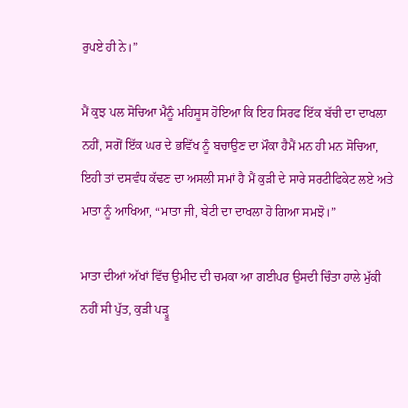ਰੁਪਏ ਹੀ ਨੇ।”

ਮੈਂ ਕੁਝ ਪਲ ਸੋਚਿਆ ਮੈਨੂੰ ਮਹਿਸੂਸ ਹੋਇਆ ਕਿ ਇਹ ਸਿਰਫ ਇੱਕ ਬੱਚੀ ਦਾ ਦਾਖਲਾ ਨਹੀਂ, ਸਗੋਂ ਇੱਕ ਘਰ ਦੇ ਭਵਿੱਖ ਨੂੰ ਬਚਾਉਣ ਦਾ ਮੌਕਾ ਹੈਮੈਂ ਮਨ ਹੀ ਮਨ ਸੋਚਿਆ, ਇਹੀ ਤਾਂ ਦਸਵੰਧ ਕੱਢਣ ਦਾ ਅਸਲੀ ਸਮਾਂ ਹੈ ਮੈਂ ਕੁੜੀ ਦੇ ਸਾਰੇ ਸਰਟੀਫਿਕੇਟ ਲਏ ਅਤੇ ਮਾਤਾ ਨੂੰ ਆਖਿਆ, “ਮਾਤਾ ਜੀ, ਬੇਟੀ ਦਾ ਦਾਖਲਾ ਹੋ ਗਿਆ ਸਮਝੋ।”

ਮਾਤਾ ਦੀਆਂ ਅੱਖਾਂ ਵਿੱਚ ਉਮੀਦ ਦੀ ਚਮਕਾ ਆ ਗਈਪਰ ਉਸਦੀ ਚਿੰਤਾ ਹਾਲੇ ਮੁੱਕੀ ਨਹੀਂ ਸੀ ਪੁੱਤ, ਕੁੜੀ ਪੜ੍ਹੂ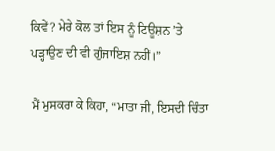ਕਿਵੇਂ? ਮੇਰੇ ਕੋਲ ਤਾਂ ਇਸ ਨੂੰ ਟਿਊਸ਼ਨ ’ਤੇ ਪੜ੍ਹਾਉਣ ਦੀ ਵੀ ਗੁੰਜਾਇਸ਼ ਨਹੀਂ।”

ਮੈਂ ਮੁਸਕਰਾ ਕੇ ਕਿਹਾ, “ਮਾਤਾ ਜੀ, ਇਸਦੀ ਚਿੰਤਾ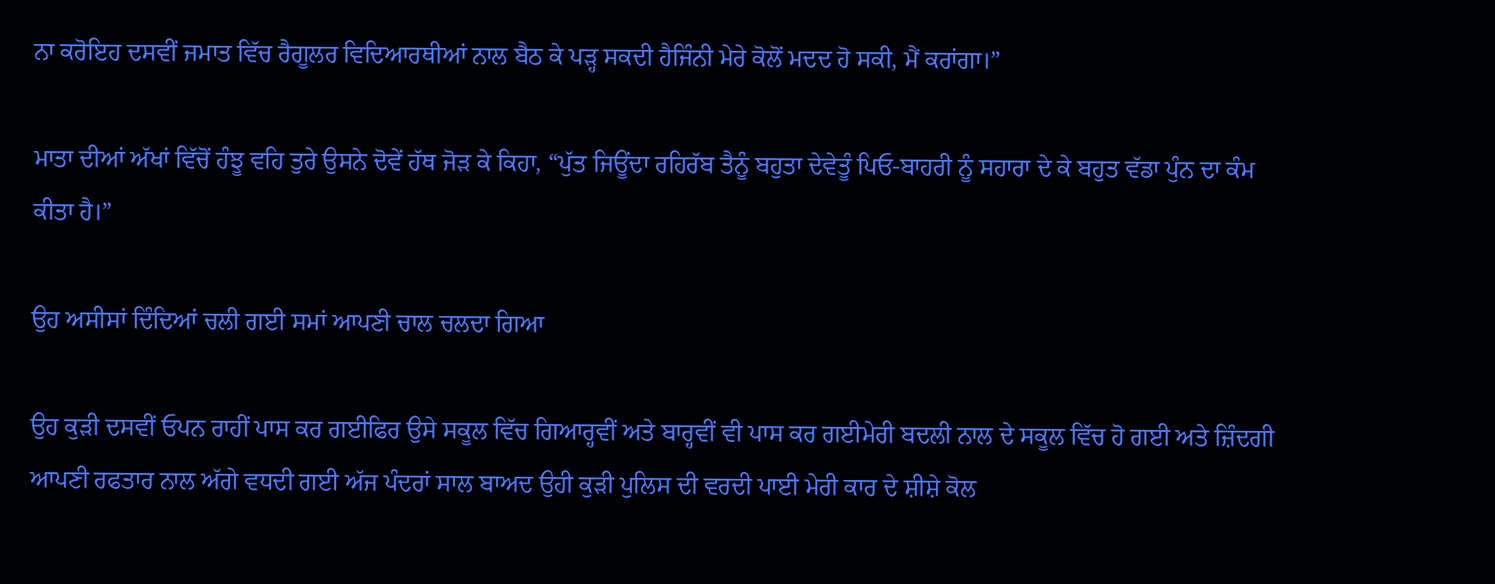ਨਾ ਕਰੋਇਹ ਦਸਵੀਂ ਜਮਾਤ ਵਿੱਚ ਰੈਗੂਲਰ ਵਿਦਿਆਰਥੀਆਂ ਨਾਲ ਬੈਠ ਕੇ ਪੜ੍ਹ ਸਕਦੀ ਹੈਜਿੰਨੀ ਮੇਰੇ ਕੋਲੋਂ ਮਦਦ ਹੋ ਸਕੀ, ਮੈਂ ਕਰਾਂਗਾ।”

ਮਾਤਾ ਦੀਆਂ ਅੱਖਾਂ ਵਿੱਚੋਂ ਹੰਝੂ ਵਹਿ ਤੁਰੇ ਉਸਨੇ ਦੋਵੇਂ ਹੱਥ ਜੋੜ ਕੇ ਕਿਹਾ, “ਪੁੱਤ ਜਿਊਂਦਾ ਰਹਿਰੱਬ ਤੈਨੂੰ ਬਹੁਤਾ ਦੇਵੇਤੂੰ ਪਿਓ-ਬਾਹਰੀ ਨੂੰ ਸਹਾਰਾ ਦੇ ਕੇ ਬਹੁਤ ਵੱਡਾ ਪੁੰਨ ਦਾ ਕੰਮ ਕੀਤਾ ਹੈ।”

ਉਹ ਅਸੀਸਾਂ ਦਿੰਦਿਆਂ ਚਲੀ ਗਈ ਸਮਾਂ ਆਪਣੀ ਚਾਲ ਚਲਦਾ ਗਿਆ

ਉਹ ਕੁੜੀ ਦਸਵੀਂ ਓਪਨ ਰਾਹੀਂ ਪਾਸ ਕਰ ਗਈਫਿਰ ਉਸੇ ਸਕੂਲ ਵਿੱਚ ਗਿਆਰ੍ਹਵੀਂ ਅਤੇ ਬਾਰ੍ਹਵੀਂ ਵੀ ਪਾਸ ਕਰ ਗਈਮੇਰੀ ਬਦਲੀ ਨਾਲ ਦੇ ਸਕੂਲ ਵਿੱਚ ਹੋ ਗਈ ਅਤੇ ਜ਼ਿੰਦਗੀ ਆਪਣੀ ਰਫਤਾਰ ਨਾਲ ਅੱਗੇ ਵਧਦੀ ਗਈ ਅੱਜ ਪੰਦਰਾਂ ਸਾਲ ਬਾਅਦ ਉਹੀ ਕੁੜੀ ਪੁਲਿਸ ਦੀ ਵਰਦੀ ਪਾਈ ਮੇਰੀ ਕਾਰ ਦੇ ਸ਼ੀਸ਼ੇ ਕੋਲ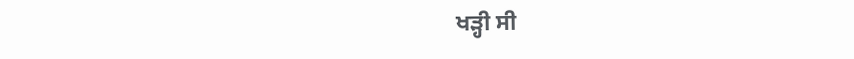ਖੜ੍ਹੀ ਸੀ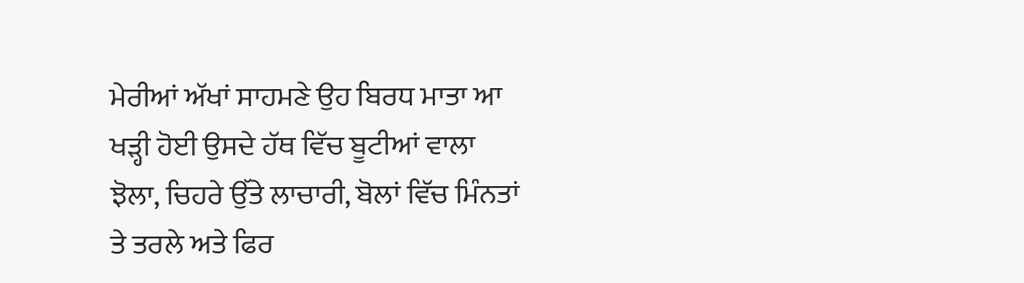ਮੇਰੀਆਂ ਅੱਖਾਂ ਸਾਹਮਣੇ ਉਹ ਬਿਰਧ ਮਾਤਾ ਆ ਖੜ੍ਹੀ ਹੋਈ ਉਸਦੇ ਹੱਥ ਵਿੱਚ ਬੂਟੀਆਂ ਵਾਲਾ ਝੋਲਾ, ਚਿਹਰੇ ਉੱਤੇ ਲਾਚਾਰੀ, ਬੋਲਾਂ ਵਿੱਚ ਮਿੰਨਤਾਂ ਤੇ ਤਰਲੇ ਅਤੇ ਫਿਰ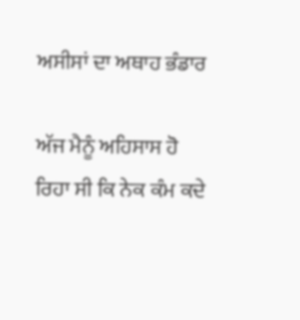ਅਸੀਸਾਂ ਦਾ ਅਥਾਹ ਭੰਡਾਰ

ਅੱਜ ਮੈਨੂੰ ਅਹਿਸਾਸ ਹੋ ਰਿਹਾ ਸੀ ਕਿ ਨੇਕ ਕੰਮ ਕਦੇ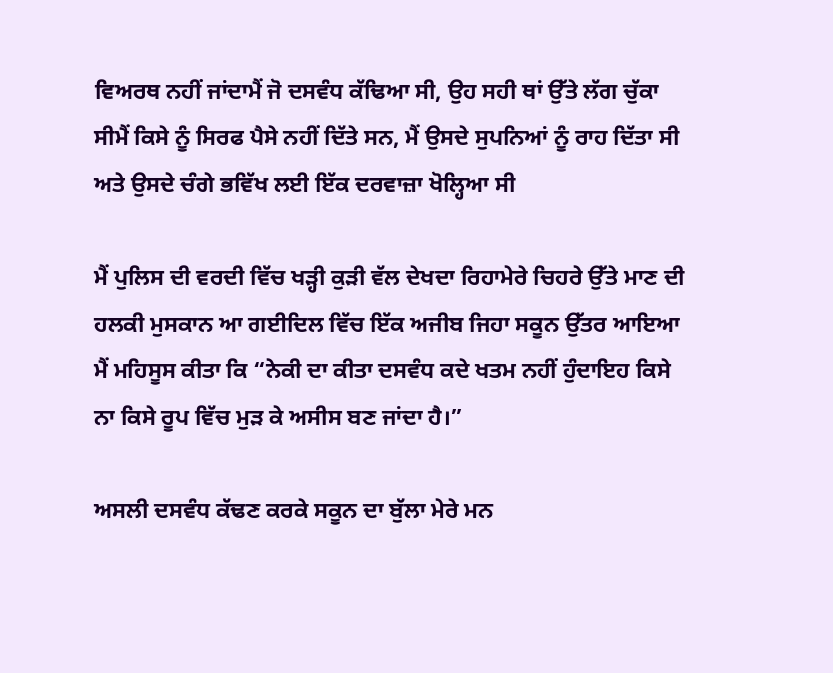ਵਿਅਰਥ ਨਹੀਂ ਜਾਂਦਾਮੈਂ ਜੋ ਦਸਵੰਧ ਕੱਢਿਆ ਸੀ, ਉਹ ਸਹੀ ਥਾਂ ਉੱਤੇ ਲੱਗ ਚੁੱਕਾ ਸੀਮੈਂ ਕਿਸੇ ਨੂੰ ਸਿਰਫ ਪੈਸੇ ਨਹੀਂ ਦਿੱਤੇ ਸਨ, ਮੈਂ ਉਸਦੇ ਸੁਪਨਿਆਂ ਨੂੰ ਰਾਹ ਦਿੱਤਾ ਸੀ ਅਤੇ ਉਸਦੇ ਚੰਗੇ ਭਵਿੱਖ ਲਈ ਇੱਕ ਦਰਵਾਜ਼ਾ ਖੋਲ੍ਹਿਆ ਸੀ

ਮੈਂ ਪੁਲਿਸ ਦੀ ਵਰਦੀ ਵਿੱਚ ਖੜ੍ਹੀ ਕੁੜੀ ਵੱਲ ਦੇਖਦਾ ਰਿਹਾਮੇਰੇ ਚਿਹਰੇ ਉੱਤੇ ਮਾਣ ਦੀ ਹਲਕੀ ਮੁਸਕਾਨ ਆ ਗਈਦਿਲ ਵਿੱਚ ਇੱਕ ਅਜੀਬ ਜਿਹਾ ਸਕੂਨ ਉੱਤਰ ਆਇਆ ਮੈਂ ਮਹਿਸੂਸ ਕੀਤਾ ਕਿ “ਨੇਕੀ ਦਾ ਕੀਤਾ ਦਸਵੰਧ ਕਦੇ ਖਤਮ ਨਹੀਂ ਹੁੰਦਾਇਹ ਕਿਸੇ ਨਾ ਕਿਸੇ ਰੂਪ ਵਿੱਚ ਮੁੜ ਕੇ ਅਸੀਸ ਬਣ ਜਾਂਦਾ ਹੈ।”

ਅਸਲੀ ਦਸਵੰਧ ਕੱਢਣ ਕਰਕੇ ਸਕੂਨ ਦਾ ਬੁੱਲਾ ਮੇਰੇ ਮਨ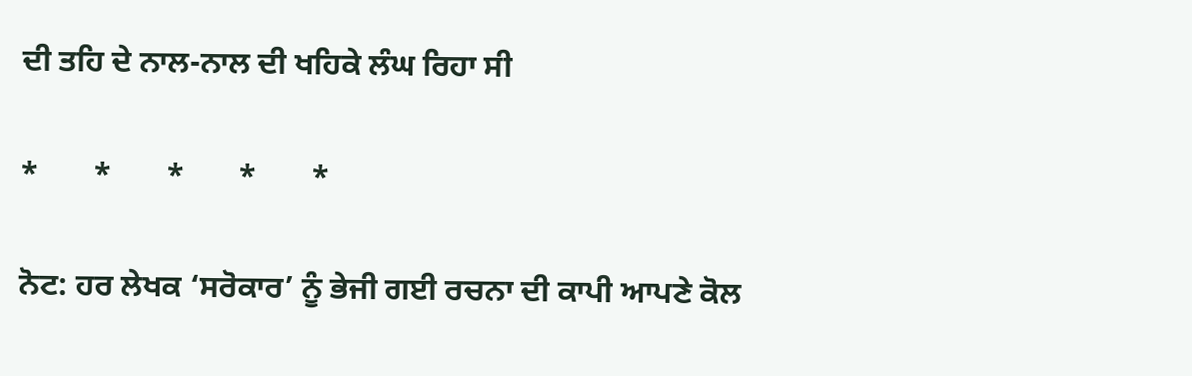ਦੀ ਤਹਿ ਦੇ ਨਾਲ-ਨਾਲ ਦੀ ਖਹਿਕੇ ਲੰਘ ਰਿਹਾ ਸੀ

*       *       *       *       *

ਨੋਟ: ਹਰ ਲੇਖਕ ‘ਸਰੋਕਾਰ’ ਨੂੰ ਭੇਜੀ ਗਈ ਰਚਨਾ ਦੀ ਕਾਪੀ ਆਪਣੇ ਕੋਲ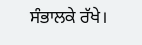ਸੰਭਾਲਕੇ ਰੱਖੇ।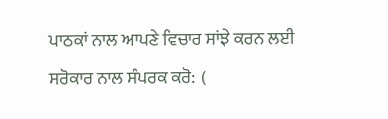ਪਾਠਕਾਂ ਨਾਲ ਆਪਣੇ ਵਿਚਾਰ ਸਾਂਝੇ ਕਰਨ ਲਈ ਸਰੋਕਾਰ ਨਾਲ ਸੰਪਰਕ ਕਰੋ:  (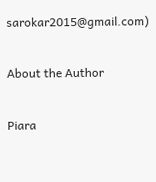sarokar2015@gmail.com)

About the Author

Piara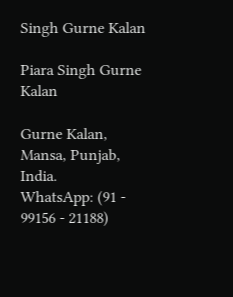Singh Gurne Kalan

Piara Singh Gurne Kalan

Gurne Kalan, Mansa, Punjab, India.
WhatsApp: (91 - 99156 - 21188)